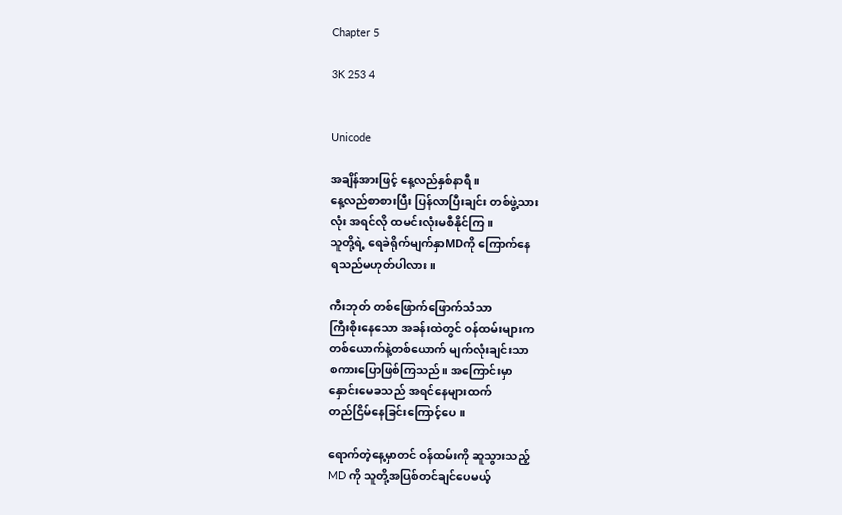Chapter 5

3K 253 4


Unicode

အချိန်အားဖြင့် နေ့လည်နှစ်နာရီ ။
နေ့လည်စာစားပြီး ပြန်လာပြီးချင်း တစ်ဖွဲ့သား
လုံး အရင်လို ထမင်းလုံးမစီနိုင်ကြ ။
သူတို့ရဲ့ ရေခဲရိုက်မျက်နှာMDကို ကြောက်နေ
ရသည်မဟုတ်ပါလား။

ကီးဘုတ် တစ်ဖြောက်ဖြောက်သံသာ
ကြီးစိုးနေသော အခန်းထဲတွင် ဝန်ထမ်းများက
တစ်ယောက်နဲ့တစ်ယောက် မျက်လုံးချင်းသာ
စကားပြောဖြစ်ကြသည်။ အကြောင်းမှာ
နှောင်းမေခသည် အရင်နေများထက်
တည်ငြိမ်နေခြင်းကြောင့်ပေ ။

ရောက်တဲ့နေ့မှာတင် ဝန်ထမ်းကို ဆူသွားသည့်
MD ကို သူတို့အပြစ်တင်ချင်ပေမယ့်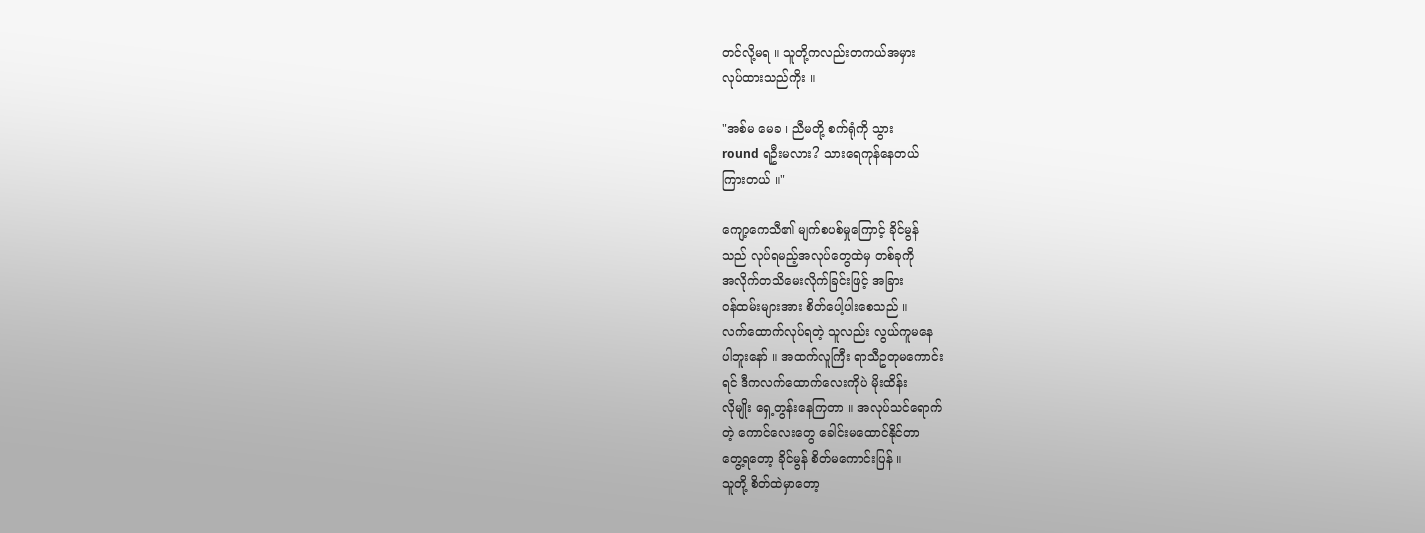တင်လို့မရ ။ သူတို့ကလည်းတကယ်အမှား
လုပ်ထားသည်ကိုး ။

"အစ်မ မေခ ၊ ညီမတို့ စက်ရုံကို သွား
round ရဦးမလား? သားရေကုန်နေတယ်
ကြားတယ် ။"

ကျော့ကေသီ၏ မျက်စပစ်မှုကြောင့် ခိုင်မွန်
သည် လုပ်ရမည့်အလုပ်တွေထဲမှ တစ်ခုကို
အလိုက်တသိမေးလိုက်ခြင်းဖြင့် အခြား
ဝန်ထမ်းများအား စိတ်ပေါ့ပါးစေသည် ။
လက်ထောက်လုပ်ရတဲ့ သူလည်း လွယ်ကူမနေ
ပါဘူးနော် ။ အထက်လူကြီး ရာသီဥတုမကောင်း
ရင် ဒီကလက်ထောက်လေးကိုပဲ မိုးထိန်း
လိုမျိုး ရှေ့တွန်းနေကြတာ ။ အလုပ်သင်ရောက်
တဲ့ ကောင်လေးတွေ ခေါင်းမထောင်နိုင်တာ
တွေ့ရတော့ ခိုင်မွန် စိတ်မကောင်းပြန် ။
သူတို့ စိတ်ထဲမှာတော့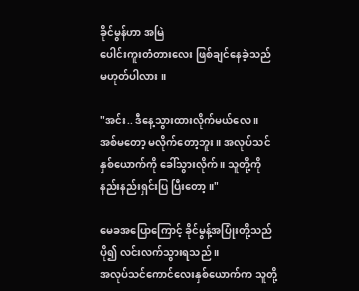ခိုင်မွန်ဟာ အမြဲ
ပေါင်းကူးတံတားလေး ဖြစ်ချင်နေခဲ့သည်
မဟုတ်ပါလား ။

"အင်း.. ဒီနေ့သွားထားလိုက်မယ်လေ ။
အစ်မတော့ မလိုက်တော့ဘူး ။ အလုပ်သင်
နှစ်ယောက်ကို ခေါ်သွားလိုက် ။ သူတို့ကို
နည်းနည်းရှင်းပြ ပြီးတော့ ။"

မေခအပြောကြောင့် ခိုင်မွန့်အပြုံးတို့သည်
ပို၍ လင်းလက်သွားရသည် ။
အလုပ်သင်ကောင်လေးနှစ်ယောက်က သူတို့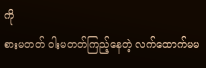ကို
စားမတတ် ဝါးမတတ်ကြည့်နေတဲ့ လက်ထောက်မမ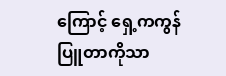ကြောင့် ရှေ့ကကွန်ပြူတာကိုသာ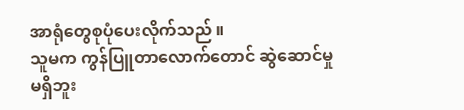အာရုံတွေစုပုံပေးလိုက်သည် ။
သူမက ကွန်ပြူတာလောက်တောင် ဆွဲဆောင်မှု
မရှိဘူး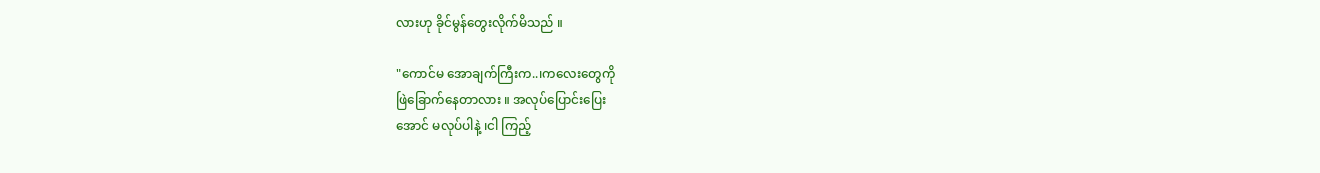လားဟု ခိုင်မွန်တွေးလိုက်မိသည် ။

"ကောင်မ အောချက်ကြီးက..၊ကလေးတွေကို
ဖြဲခြောက်နေတာလား ။ အလုပ်ပြောင်းပြေး
အောင် မလုပ်ပါနဲ့ ၊ငါ ကြည့်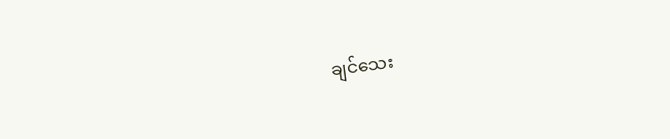ချင်သေး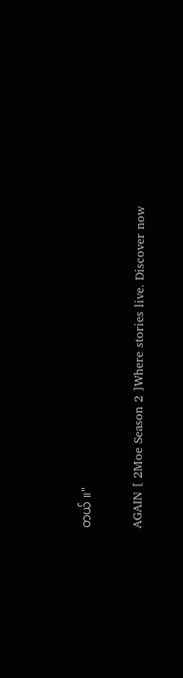တယ် ။"

AGAIN [ 2Moe Season 2 ]Where stories live. Discover now